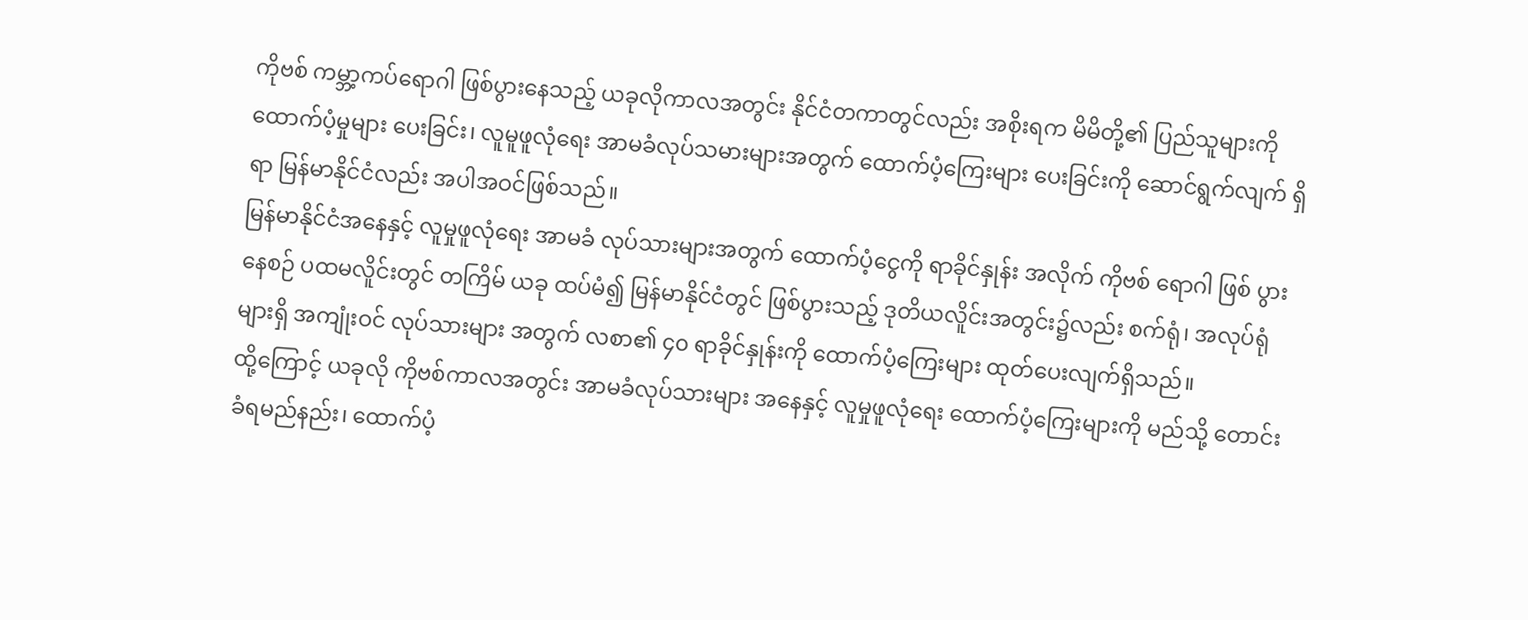ကိုဗစ် ကမ္ဘာ့ကပ်ရောဂါ ဖြစ်ပွားနေသည့် ယခုလိုကာလအတွင်း နိုင်ငံတကာတွင်လည်း အစိုးရက မိမိတို့၏ ပြည်သူများကို ထောက်ပံ့မှုများ ပေးခြင်း၊ လူမူဖူလုံရေး အာမခံလုပ်သမားများအတွက် ထောက်ပံ့ကြေးများ ပေးခြင်းကို ဆောင်ရွက်လျက် ရှိရာ မြန်မာနိုင်ငံလည်း အပါအဝင်ဖြစ်သည်။
မြန်မာနိုင်ငံအနေနှင့် လူမှုဖူလုံရေး အာမခံ လုပ်သားများအတွက် ထောက်ပံ့ငွေကို ရာခိုင်နှုန်း အလိုက် ကိုဗစ် ရောဂါ ဖြစ် ပွားနေစဉ် ပထမလိူင်းတွင် တကြိမ် ယခု ထပ်မံ၍ မြန်မာနိုင်ငံတွင် ဖြစ်ပွားသည့် ဒုတိယလိူင်းအတွင်း၌လည်း စက်ရုံ၊ အလုပ်ရုံများရှိ အကျုံးဝင် လုပ်သားများ အတွက် လစာ၏ ၄၀ ရာခိုင်နှုန်းကို ထောက်ပံ့ကြေးများ ထုတ်ပေးလျက်ရှိသည်။
ထို့ကြောင့် ယခုလို ကိုဗစ်ကာလအတွင်း အာမခံလုပ်သားများ အနေနှင့် လူမှုဖူလုံရေး ထောက်ပံ့ကြေးများကို မည်သို့ တောင်းခံရမည်နည်း၊ ထောက်ပံ့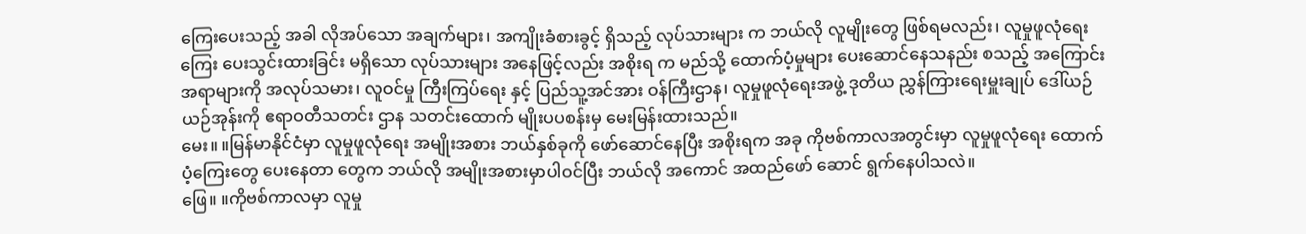ကြေးပေးသည့် အခါ လိုအပ်သော အချက်များ၊ အကျိုးခံစားခွင့် ရှိသည့် လုပ်သားများ က ဘယ်လို လူမျိုးတွေ ဖြစ်ရမလည်း၊ လူမှုဖူလုံရေးကြေး ပေးသွင်းထားခြင်း မရှိသော လုပ်သားများ အနေဖြင့်လည်း အစိုးရ က မည်သို့ ထောက်ပံ့မှုများ ပေးဆောင်နေသနည်း စသည့် အကြောင်းအရာများကို အလုပ်သမား၊ လူဝင်မှု ကြီးကြပ်ရေး နှင့် ပြည်သူ့အင်အား ဝန်ကြီးဌာန၊ လူမှုဖူလုံရေးအဖွဲ့ ဒုတိယ ညွှန်ကြားရေးမှူးချုပ် ဒေါ်ယဉ်ယဉ်အုန်းကို ဧရာဝတီသတင်း ဌာန သတင်းထောက် မျိုးပပစန်းမှ မေးမြန်းထားသည်။
မေး။ ။မြန်မာနိုင်ငံမှာ လူမှုဖူလုံရေး အမျိုးအစား ဘယ်နှစ်ခုကို ဖော်ဆောင်နေပြီး အစိုးရက အခု ကိုဗစ်ကာလအတွင်းမှာ လူမှုဖူလုံရေး ထောက်ပံ့ကြေးတွေ ပေးနေတာ တွေက ဘယ်လို အမျိုးအစားမှာပါဝင်ပြီး ဘယ်လို အကောင် အထည်ဖော် ဆောင် ရွက်နေပါသလဲ။
ဖြေ။ ။ကိုဗစ်ကာလမှာ လူမှု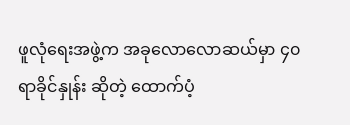ဖူလုံရေးအဖွဲ့က အခုလောလောဆယ်မှာ ၄၀ ရာခိုင်နှုန်း ဆိုတဲ့ ထောက်ပံ့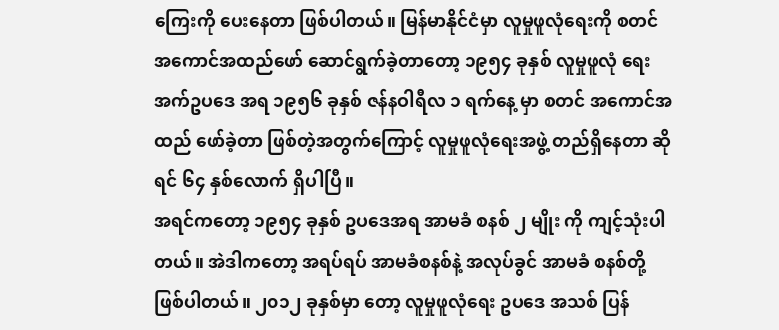ကြေးကို ပေးနေတာ ဖြစ်ပါတယ်။ မြန်မာနိုင်ငံမှာ လူမှုဖူလုံရေးကို စတင် အကောင်အထည်ဖော် ဆောင်ရွက်ခဲ့တာတော့ ၁၉၅၄ ခုနှစ် လူမှုဖူလုံ ရေး အက်ဥပဒေ အရ ၁၉၅၆ ခုနှစ် ဇန်နဝါရီလ ၁ ရက်နေ့ မှာ စတင် အကောင်အထည် ဖော်ခဲ့တာ ဖြစ်တဲ့အတွက်ကြောင့် လူမှုဖူလုံရေးအဖွဲ့ တည်ရှိနေတာ ဆိုရင် ၆၄ နှစ်လောက် ရှိပါပြီ။
အရင်ကတော့ ၁၉၅၄ ခုနှစ် ဥပဒေအရ အာမခံ စနစ် ၂ မျိုး ကို ကျင့်သုံးပါတယ်။ အဲဒါကတော့ အရပ်ရပ် အာမခံစနစ်နဲ့ အလုပ်ခွင် အာမခံ စနစ်တို့ ဖြစ်ပါတယ်။ ၂၀၁၂ ခုနှစ်မှာ တော့ လူမှုဖူလုံရေး ဥပဒေ အသစ် ပြန်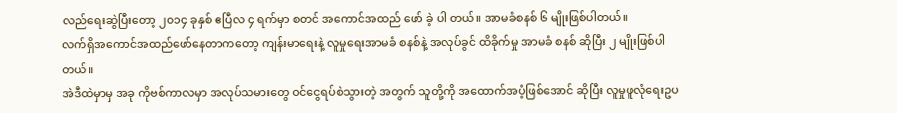လည်ရေးဆွဲပြီးတော့ ၂၀၁၄ ခုနှစ် ဧပြီလ ၄ ရက်မှာ စတင် အကောင်အထည် ဖော် ခဲ့ ပါ တယ်။ အာမခံစနစ် ၆ မျိုးဖြစ်ပါတယ်။
လက်ရှိအကောင်အထည်ဖော်နေတာကတော့ ကျန်းမာရေးနဲ့ လူမှုရေးအာမခံ စနစ်နဲ့ အလုပ်ခွင် ထိခိုက်မှု အာမခံ စနစ် ဆိုပြီး ၂ မျိုးဖြစ်ပါတယ်။
အဲဒီထဲမှာမှ အခု ကိုဗစ်ကာလမှာ အလုပ်သမားတွေ ဝင်ငွေရပ်စဲသွားတဲ့ အတွက် သူတို့ကို အထောက်အပံ့ဖြစ်အောင် ဆိုပြီး လူမှုဖူလုံရေးဥပ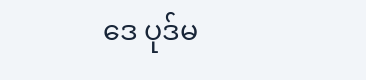ဒေ ပုဒ်မ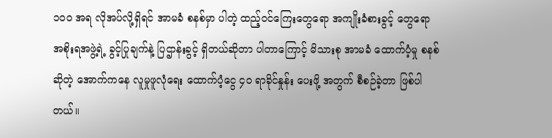၁၀၀ အရ လိုအပ်လို့ရှိရင် အာမခံ စနစ်မှာ ပါတဲ့ ထည့်ဝင်ကြေးတွေရော အကျိုးခံစားခွင့် တွေရော အစိုးရအဖွဲ့ရဲ့ ခွင့်ပြုချက်နဲ့ ပြဌာန်းခွင့် ရှိတယ်ဆိုတာ ပါတာကြောင့် မိသားစု အာမခံ ထောက်ပံ့မှု စနစ်ဆိုတဲ့ အောက်ကနေ လူမှုဖူလုံရေး ထောက်ပံ့ငွေ ၄၀ ရာခိုင်နှုန်း ပေးဖို့ အတွက် စီစဉ်ခဲ့တာ ဖြစ်ပါတယ်။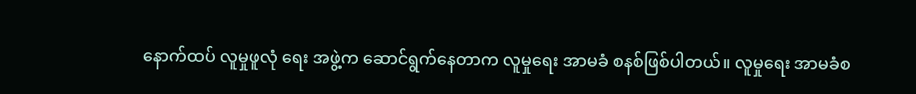နောက်ထပ် လူမှုဖူလုံ ရေး အဖွဲ့က ဆောင်ရွက်နေတာက လူမှုရေး အာမခံ စနစ်ဖြစ်ပါတယ်။ လူမှုရေး အာမခံစ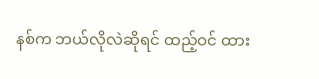နစ်က ဘယ်လိုလဲဆိုရင် ထည့်ဝင် ထား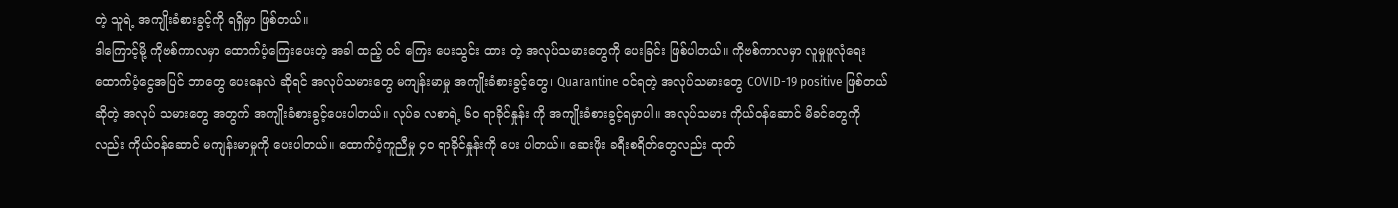တဲ့ သူရဲ့ အကျိုးခံစားခွင့်ကို ရရှိမှာ ဖြစ်တယ်။
ဒါကြောင့်မို့ ကိုဗစ်ကာလမှာ ထောက်ပံ့ကြေးပေးတဲ့ အခါ ထည့် ဝင် ကြေး ပေးသွင်း ထား တဲ့ အလုပ်သမားတွေကို ပေးခြင်း ဖြစ်ပါတယ်။ ကိုဗစ်ကာလမှာ လူမှုဖူလုံရေးထောက်ပံ့ငွေအပြင် ဘာတွေ ပေးနေလဲ ဆိုရင် အလုပ်သမားတွေ မကျန်းမာမှု အကျိုးခံစားခွင့်တွေ၊ Quarantine ဝင်ရတဲ့ အလုပ်သမားတွေ COVID-19 positive ဖြစ်တယ်ဆိုတဲ့ အလုပ် သမားတွေ အတွက် အကျိုးခံစားခွင့်ပေးပါတယ်။ လုပ်ခ လစာရဲ့ ၆၀ ရာခိုင်နှုန်း ကို အကျိုးခံစားခွင့်ရမှာပါ။ အလုပ်သမား ကိုယ်ဝန်ဆောင် မိခင်တွေကိုလည်း ကိုယ်ဝန်ဆောင် မကျန်းမာမှုကို ပေးပါတယ်။ ထောက်ပံ့ကူညီမှု ၄၀ ရာခိုင်နှုန်းကို ပေး ပါတယ်။ ဆေးဖိုး ခရီးစရိတ်တွေလည်း ထုတ်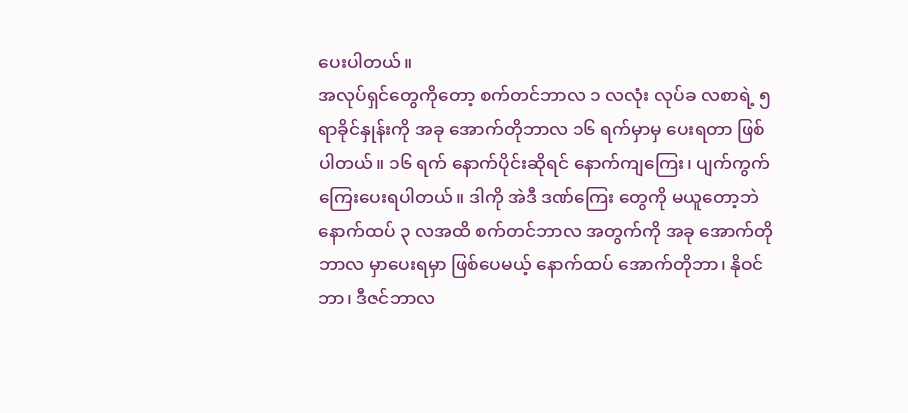ပေးပါတယ်။
အလုပ်ရှင်တွေကိုတော့ စက်တင်ဘာလ ၁ လလုံး လုပ်ခ လစာရဲ့ ၅ ရာခိုင်နှုန်းကို အခု အောက်တိုဘာလ ၁၆ ရက်မှာမှ ပေးရတာ ဖြစ်ပါတယ်။ ၁၆ ရက် နောက်ပိုင်းဆိုရင် နောက်ကျကြေး၊ ပျက်ကွက်ကြေးပေးရပါတယ်။ ဒါကို အဲဒီ ဒဏ်ကြေး တွေကို မယူတော့ဘဲ နောက်ထပ် ၃ လအထိ စက်တင်ဘာလ အတွက်ကို အခု အောက်တိုဘာလ မှာပေးရမှာ ဖြစ်ပေမယ့် နောက်ထပ် အောက်တိုဘာ၊ နိုဝင်ဘာ၊ ဒီဇင်ဘာလ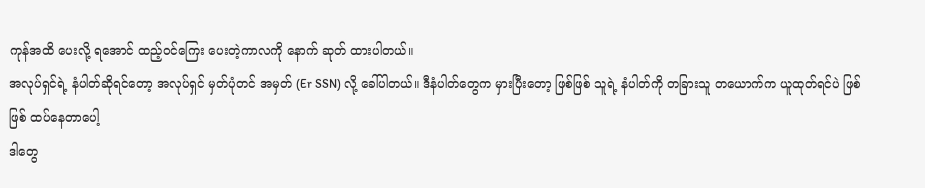ကုန်အထိ ပေးလို့ ရအောင် ထည့်ဝင်ကြေး ပေးတဲ့ကာလကို နောက် ဆုတ် ထားပါတယ်။
အလုပ်ရှင်ရဲ့ နံပါတ်ဆိုရင်တော့ အလုပ်ရှင် မှတ်ပုံတင် အမှတ် (Er SSN) လို့ ခေါ်ပါတယ်။ ဒီနံပါတ်တွေက မှားပြီးတော့ ဖြစ်ဖြစ် သူရဲ့ နံပါတ်ကို တခြားသူ တယောက်က ယူထုတ်ရင်ပဲ ဖြစ်ဖြစ် ထပ်နေတာပေါ့
ဒါတွေ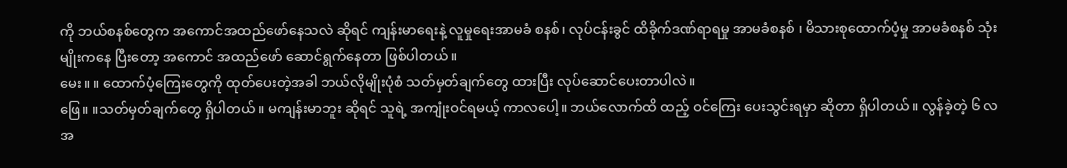ကို ဘယ်စနစ်တွေက အကောင်အထည်ဖော်နေသလဲ ဆိုရင် ကျန်းမာရေးနဲ့ လူမှုရေးအာမခံ စနစ်၊ လုပ်ငန်းခွင် ထိခိုက်ဒဏ်ရာရမှု အာမခံစနစ် ၊ မိသားစုထောက်ပံ့မှု အာမခံစနစ် သုံးမျိုးကနေ ပြီးတော့ အကောင် အထည်ဖော် ဆောင်ရွက်နေတာ ဖြစ်ပါတယ်။
မေး။ ။ ထောက်ပံ့ကြေးတွေကို ထုတ်ပေးတဲ့အခါ ဘယ်လိုမျိုးပုံစံ သတ်မှတ်ချက်တွေ ထားပြီး လုပ်ဆောင်ပေးတာပါလဲ။
ဖြေ။ ။သတ်မှတ်ချက်တွေ ရှိပါတယ်။ မကျန်းမာဘူး ဆိုရင် သူရဲ့ အကျုံးဝင်ရမယ့် ကာလပေါ့။ ဘယ်လောက်ထိ ထည့် ဝင်ကြေး ပေးသွင်းရမှာ ဆိုတာ ရှိပါတယ်။ လွန်ခဲ့တဲ့ ၆ လ အ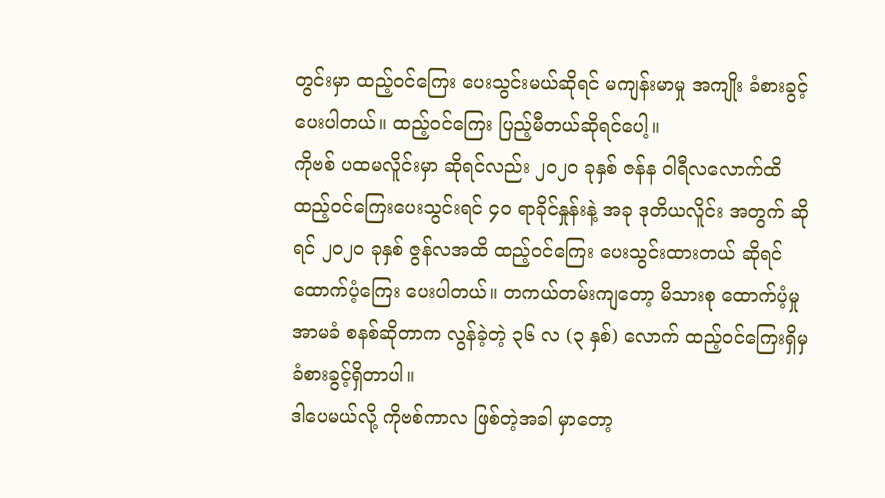တွင်းမှာ ထည့်ဝင်ကြေး ပေးသွင်းမယ်ဆိုရင် မကျန်းမာမှု အကျိုး ခံစားခွင့် ပေးပါတယ်။ ထည့်ဝင်ကြေး ပြည့်မီတယ်ဆိုရင်ပေါ့။
ကိုဗစ် ပထမလိူင်းမှာ ဆိုရင်လည်း ၂၀၂၀ ခုနှစ် ဇန်န ဝါရီလလောက်ထိ ထည့်ဝင်ကြေးပေးသွင်းရင် ၄၀ ရာခိုင်နှုန်းနဲ့ အခု ဒုတိယလိူင်း အတွက် ဆိုရင် ၂၀၂၀ ခုနှစ် ဇွန်လအထိ ထည့်ဝင်ကြေး ပေးသွင်းထားတယ် ဆိုရင် ထောက်ပံ့ကြေး ပေးပါတယ်။ တကယ်တမ်းကျတော့ မိသားစု ထောက်ပံ့မှု အာမခံ စနစ်ဆိုတာက လွန်ခဲ့တဲ့ ၃၆ လ (၃ နှစ်) လောက် ထည့်ဝင်ကြေးရှိမှ ခံစားခွင့်ရှိတာပါ။
ဒါပေမယ်လို့ ကိုဗစ်ကာလ ဖြစ်တဲ့အခါ မှာတော့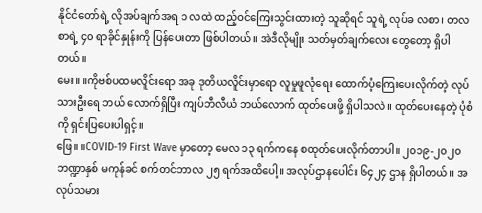နိုင်ငံတော်ရဲ့ လိုအပ်ချက်အရ ၁ လထဲ ထည့်ဝင်ကြေးသွင်းထားတဲ့ သူဆိုရင် သူရဲ့ လုပ်ခ လစာ၊ တလစာရဲ့ ၄၀ ရာခိုင်နှုန်းကို ပြန်ပေးတာ ဖြစ်ပါတယ်။ အဲဒီလိုမျိုး သတ်မှတ်ချက်လေး တွေတော့ ရှိပါတယ်။
မေး။ ။ကိုဗစ်ပထမလိူင်းရော အခု ဒုတိယလိူင်းမှာရော လူမှုဖူလုံရေး ထောက်ပံ့ကြေးပေးလိုက်တဲ့ လုပ်သားဦးရေ ဘယ် လောက်ရှိပြီး ကျပ်ဘီလီယံ ဘယ်လောက် ထုတ်ပေးဖို့ ရှိပါသလဲ။ ထုတ်ပေးနေတဲ့ ပုံစံကို ရှင်းပြပေးပါရှင့်။
ဖြေ။ ။COVID-19 First Wave မှာတော့ မေလ ၁၃ ရက်ကနေ စထုတ်ပေးလိုက်တာပါ။ ၂၀၁၉-၂၀၂၀ ဘဏ္ဍာနှစ် မကုန်ခင် စက်တင်ဘာလ ၂၅ ရက်အထိပေါ့။ အလုပ်ဌာနပေါင်း ၆၄၂၄ ဌာန ရှိပါတယ်။ အလုပ်သမား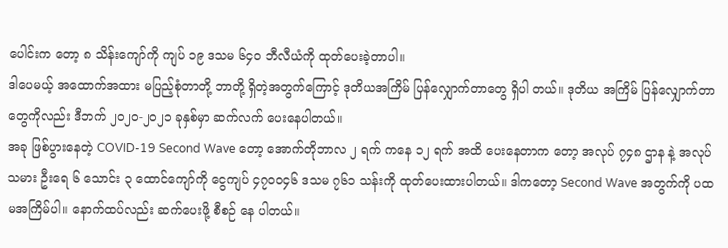ပေါင်းက တော့ ၈ သိန်းကျော်ကို ကျပ် ၁၉ ဒသမ ၆၄၀ ဘီလီယံကို ထုတ်ပေးခဲ့တာပါ။
ဒါပေမယ့် အထောက်အထား မပြည့်စုံတာတို့ ဘာတို့ ရှိတဲ့အတွက်ကြောင့် ဒုတိယအကြိမ် ပြန်လျှောက်တာတွေ ရှိပါ တယ်။ ဒုတိယ အကြိမ် ပြန်လျှောက်တာတွေကိုလည်း ဒီဘက် ၂၀၂၀-၂၀၂၁ ခုနှစ်မှာ ဆက်လက် ပေးနေပါတယ်။
အခု ဖြစ်ပွားနေတဲ့ COVID-19 Second Wave တော့ အောက်တိုဘာလ ၂ ရက် ကနေ ၁၂ ရက် အထိ ပေးနေတာက တော့ အလုပ် ၇၄၈ ဌာန နဲ့ အလုပ်သမား ဦးရေ ၆ သောင်း ၃ ထောင်ကျော်ကို ငွေကျပ် ၄၇၀၀၄၆ ဒသမ ၇၆၁ သန်းကို ထုတ်ပေးထားပါတယ်။ ဒါကတော့ Second Wave အတွက်ကို ပထမအကြိမ်ပါ။ နောက်ထပ်လည်း ဆက်ပေးဖို့ စီစဉ် နေ ပါတယ်။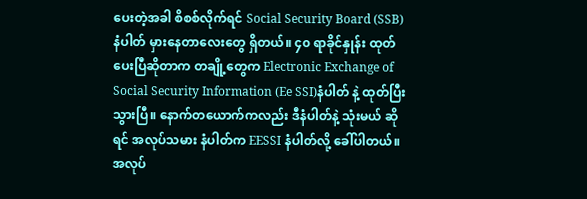ပေးတဲ့အခါ စိစစ်လိုက်ရင် Social Security Board (SSB) နံပါတ် မှားနေတာလေးတွေ ရှိတယ်။ ၄၀ ရာခိုင်နှုန်း ထုတ် ပေးပြီဆိုတာက တချို့တွေက Electronic Exchange of Social Security Information (Ee SSI)နံပါတ် နဲ့ ထုတ်ပြီး သွားပြီ။ နောက်တယောက်ကလည်း ဒီနံပါတ်နဲ့ သုံးမယ် ဆိုရင် အလုပ်သမား နံပါတ်က EESSI နံပါတ်လို့ ခေါ်ပါတယ်။
အလုပ်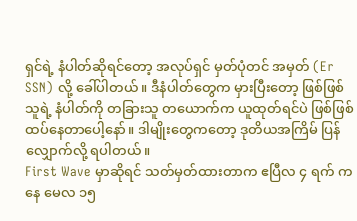ရှင်ရဲ့ နံပါတ်ဆိုရင်တော့ အလုပ်ရှင် မှတ်ပုံတင် အမှတ် (Er SSN) လို့ ခေါ်ပါတယ်။ ဒီနံပါတ်တွေက မှားပြီးတော့ ဖြစ်ဖြစ် သူရဲ့ နံပါတ်ကို တခြားသူ တယောက်က ယူထုတ်ရင်ပဲ ဖြစ်ဖြစ် ထပ်နေတာပေါ့နော်။ ဒါမျိုးတွေကတော့ ဒုတိယအကြိမ် ပြန်လျှောက်လို့ ရပါတယ်။
First Wave မှာဆိုရင် သတ်မှတ်ထားတာက ဧပြီလ ၄ ရက် ကနေ မေလ ၁၅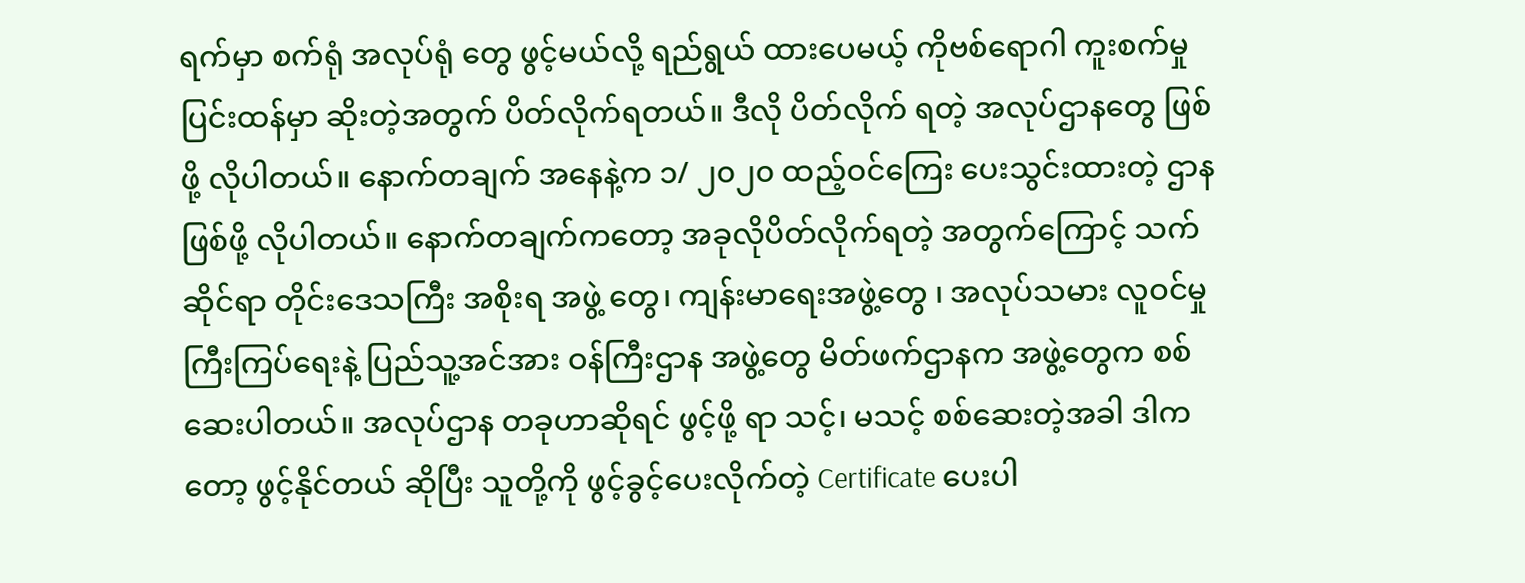ရက်မှာ စက်ရုံ အလုပ်ရုံ တွေ ဖွင့်မယ်လို့ ရည်ရွယ် ထားပေမယ့် ကိုဗစ်ရောဂါ ကူးစက်မှု ပြင်းထန်မှာ ဆိုးတဲ့အတွက် ပိတ်လိုက်ရတယ်။ ဒီလို ပိတ်လိုက် ရတဲ့ အလုပ်ဌာနတွေ ဖြစ်ဖို့ လိုပါတယ်။ နောက်တချက် အနေနဲ့က ၁/ ၂၀၂၀ ထည့်ဝင်ကြေး ပေးသွင်းထားတဲ့ ဌာန ဖြစ်ဖို့ လိုပါတယ်။ နောက်တချက်ကတော့ အခုလိုပိတ်လိုက်ရတဲ့ အတွက်ကြောင့် သက်ဆိုင်ရာ တိုင်းဒေသကြီး အစိုးရ အဖွဲ့ တွေ၊ ကျန်းမာရေးအဖွဲ့တွေ ၊ အလုပ်သမား လူဝင်မှုကြီးကြပ်ရေးနဲ့ ပြည်သူ့အင်အား ဝန်ကြီးဌာန အဖွဲ့တွေ မိတ်ဖက်ဌာနက အဖွဲ့တွေက စစ်ဆေးပါတယ်။ အလုပ်ဌာန တခုဟာဆိုရင် ဖွင့်ဖို့ ရာ သင့်၊ မသင့် စစ်ဆေးတဲ့အခါ ဒါကတော့ ဖွင့်နိုင်တယ် ဆိုပြီး သူတို့ကို ဖွင့်ခွင့်ပေးလိုက်တဲ့ Certificate ပေးပါ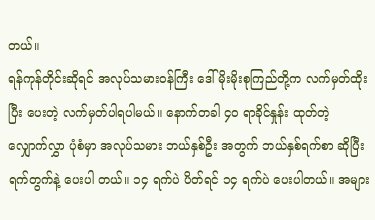တယ်။
ရန်ကုန်တိုင်းဆိုရင် အလုပ်သမားဝန်ကြီး ဒေါ်မိုးမိုးစုကြည်တို့က လက်မှတ်ထိုးပြီး ပေးတဲ့ လက်မှတ်ပါရပါမယ်။ နောက်တခါ ၄၀ ရာခိုင်နှုန်း ထုတ်တဲ့ လျှောက်လွှာ ပုံစံမှာ အလုပ်သမား ဘယ်နှစ်ဦး အတွက် ဘယ်နှစ်ရက်စာ ဆိုပြီး ရက်တွက်နဲ့ ပေးပါ တယ်။ ၁၄ ရက်ပဲ ပိတ်ရင် ၁၄ ရက်ပဲ ပေးပါတယ်။ အများ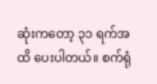ဆုံးကတော့ ၃၁ ရက်အထိ ပေးပါတယ်။ စက်ရုံ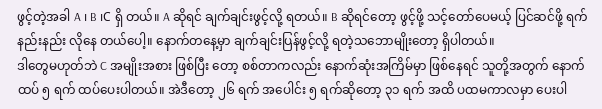ဖွင့်တဲ့အခါ A ၊ B ၊C ရှိ တယ်။ A ဆိုရင် ချက်ချင်းဖွင့်လို့ ရတယ်။ B ဆိုရင်တော့ ဖွင့်ဖို့ သင့်တော်ပေမယ့် ပြင်ဆင်ဖို့ ရက်နည်းနည်း လိုနေ တယ်ပေါ့။ နောက်တနေ့မှာ ချက်ချင်းပြန်ဖွင့်လို့ ရတဲ့သဘောမျိုးတော့ ရှိပါတယ်။
ဒါတွေမဟုတ်ဘဲ C အမျိုးအစား ဖြစ်ပြီး တော့ စစ်တာကလည်း နောက်ဆုံးအကြိမ်မှာ ဖြစ်နေရင် သူတို့အတွက် နောက်ထပ် ၅ ရက် ထပ်ပေးပါတယ်။ အဲဒီတော့ ၂၆ ရက် အပေါင်း ၅ ရက်ဆိုတော့ ၃၁ ရက် အထိ ပထမကာလမှာ ပေးပါ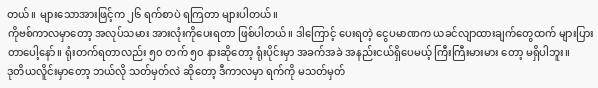တယ်။ များသောအားဖြင့်က ၂၆ ရက်စာပဲ ရကြတာ များပါတယ်။
ကိုဗစ်ကာလမှာတော့ အလုပ်သမား အားလုံးကိုပေးရတာ ဖြစ်ပါတယ်။ ဒါကြောင့် ပေးရတဲ့ ငွေပမာဏက ယခင်လျာထားချက်တွေထက် များပြား တာပေါ့နော်။ ရုံးတက်ရတာလည်း ၅၀ တက် ၅၀ နားဆိုတော့ ရုံးပိုင်းမှာ အခက်အခဲ အနည်းငယ်ရှိပေမယ့် ကြီးကြီးမားမား တော့ မရှိပါဘူး။
ဒုတိယလိူင်းမှာတော့ ဘယ်လို သတ်မှတ်လဲ ဆိုတော့ ဒီကာလမှာ ရက်ကို မသတ်မှတ်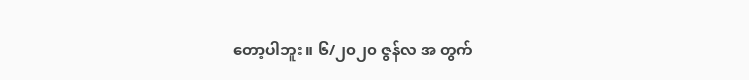တော့ပါဘူး။ ၆/၂၀၂၀ ဇွန်လ အ တွက်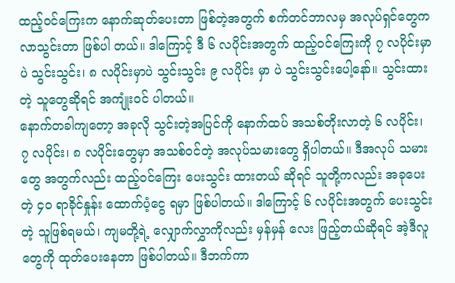ထည့်ဝင်ကြေးက နောက်ဆုတ်ပေးတာ ဖြစ်တဲ့အတွက် စက်တင်ဘာလမှ အလုပ်ရှင်တွေက လာသွင်းတာ ဖြစ်ပါ တယ်။ ဒါကြောင့် ဒီ ၆ လပိုင်းအတွက် ထည့်ဝင်ကြေးကို ၇ လပိုင်းမှာပဲ သွင်းသွင်း၊ ၈ လပိုင်းမှာပဲ သွင်းသွင်း ၉ လပိုင်း မှာ ပဲ သွင်းသွင်းပေါ့နော်။ သွင်းထားတဲ့ သူတွေဆိုရင် အကျုံးဝင် ပါတယ်။
နောက်တခါကျတော့ အခုလို သွင်းတဲ့အပြင်ကို နောက်ထပ် အသစ်တိုးလာတဲ့ ၆ လပိုင်း၊ ၇ လပိုင်း၊ ၈ လပိုင်းတွေမှာ အသစ်ဝင်တဲ့ အလုပ်သမားတွေ ရှိပါတယ်။ ဒီအလုပ် သမားတွေ အတွက်လည်း ထည့်ဝင်ကြေး ပေးသွင်း ထားတယ် ဆိုရင် သူတို့ကလည်း အခုပေးတဲ့ ၄၀ ရာခိုင်နှုန်း ထောက်ပံ့ငွေ ရမှာ ဖြစ်ပါတယ်။ ဒါကြောင့် ၆ လပိုင်းအတွက် ပေးသွင်းတဲ့ သူဖြစ်ရမယ်၊ ကျမတို့ရဲ့ လျှောက်လွှာကိုလည်း မှန်မှန် လေး ဖြည့်တယ်ဆိုရင် အဲ့ဒီလူတွေကို ထုတ်ပေးနေတာ ဖြစ်ပါတယ်။ ဒီဘက်ကာ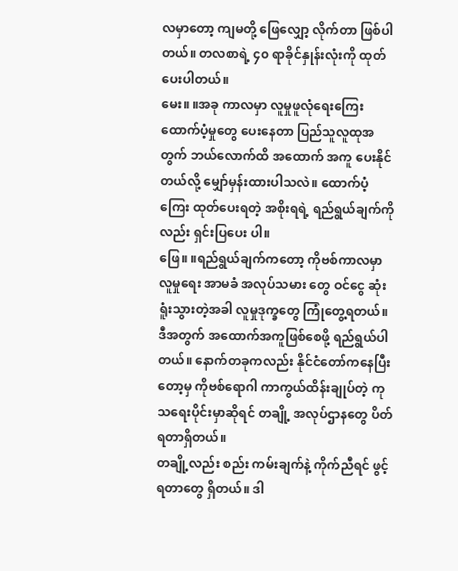လမှာတော့ ကျမတို့ ဖြေလျှော့ လိုက်တာ ဖြစ်ပါတယ်။ တလစာရဲ့ ၄၀ ရာခိုင်နှုန်းလုံးကို ထုတ်ပေးပါတယ်။
မေး။ ။အခု ကာလမှာ လူမှုဖူလုံရေးကြေး ထောက်ပံ့မှုတွေ ပေးနေတာ ပြည်သူလူထုအတွက် ဘယ်လောက်ထိ အထောက် အကူ ပေးနိုင်တယ်လို့ မျှော်မှန်းထားပါသလဲ။ ထောက်ပံ့ကြေး ထုတ်ပေးရတဲ့ အစိုးရရဲ့ ရည်ရွယ်ချက်ကိုလည်း ရှင်းပြပေး ပါ။
ဖြေ။ ။ရည်ရွယ်ချက်ကတော့ ကိုဗစ်ကာလမှာ လူမှုရေး အာမခံ အလုပ်သမား တွေ ဝင်ငွေ ဆုံးရူံးသွားတဲ့အခါ လူမှုဒုက္ခတွေ ကြုံတွေ့ရတယ်။ ဒီအတွက် အထောက်အကူဖြစ်စေဖို့ ရည်ရွယ်ပါတယ်။ နောက်တခုကလည်း နိုင်ငံတော်ကနေပြီးတော့မှ ကိုဗစ်ရောဂါ ကာကွယ်ထိန်းချုပ်တဲ့ ကုသရေးပိုင်းမှာဆိုရင် တချို့ အလုပ်ဌာနတွေ ပိတ်ရတာရှိတယ်။
တချို့လည်း စည်း ကမ်းချက်နဲ့ ကိုက်ညီရင် ဖွင့်ရတာတွေ ရှိတယ်။ ဒါ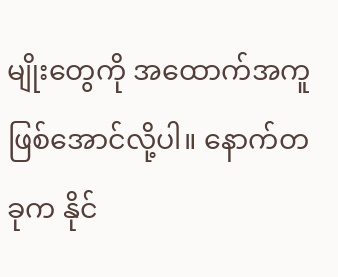မျိုးတွေကို အထောက်အကူဖြစ်အောင်လို့ပါ။ နောက်တခုက နိုင်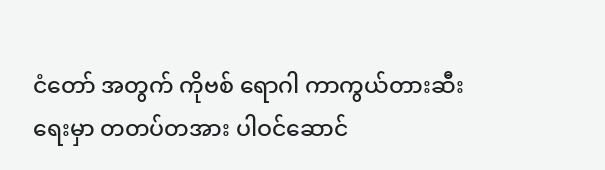ငံတော် အတွက် ကိုဗစ် ရောဂါ ကာကွယ်တားဆီးရေးမှာ တတပ်တအား ပါဝင်ဆောင်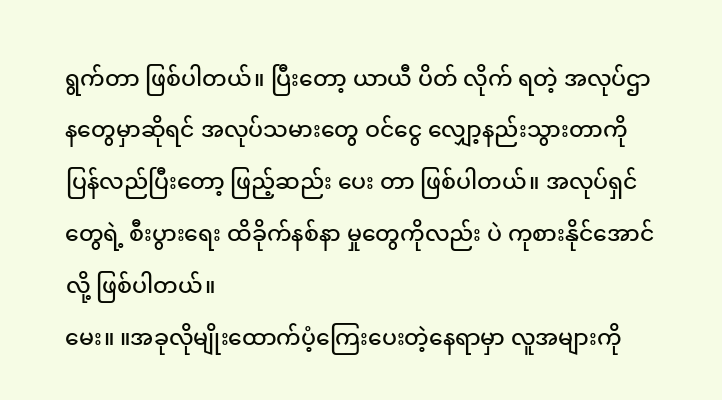ရွက်တာ ဖြစ်ပါတယ်။ ပြီးတော့ ယာယီ ပိတ် လိုက် ရတဲ့ အလုပ်ဌာနတွေမှာဆိုရင် အလုပ်သမားတွေ ဝင်ငွေ လျှော့နည်းသွားတာကို ပြန်လည်ပြီးတော့ ဖြည့်ဆည်း ပေး တာ ဖြစ်ပါတယ်။ အလုပ်ရှင်တွေရဲ့ စီးပွားရေး ထိခိုက်နစ်နာ မှုတွေကိုလည်း ပဲ ကုစားနိုင်အောင်လို့ ဖြစ်ပါတယ်။
မေး။ ။အခုလိုမျိုးထောက်ပံ့ကြေးပေးတဲ့နေရာမှာ လူအများကို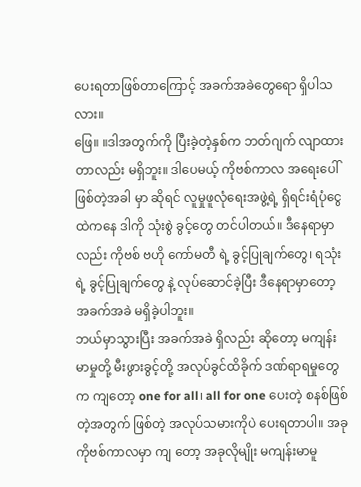ပေးရတာဖြစ်တာကြောင့် အခက်အခဲတွေရော ရှိပါသလား။
ဖြေ။ ။ဒါအတွက်ကို ပြီးခဲ့တဲ့နှစ်က ဘတ်ဂျက် လျာထားတာလည်း မရှိဘူး။ ဒါပေမယ့် ကိုဗစ်ကာလ အရေးပေါ်ဖြစ်တဲ့အခါ မှာ ဆိုရင် လူမှုဖူလုံရေးအဖွဲ့ရဲ့ ရှိရင်းရံပုံငွေ ထဲကနေ ဒါကို သုံးစွဲ ခွင့်တွေ တင်ပါတယ်။ ဒီနေရာမှာလည်း ကိုဗစ် ဗဟို ကော်မတီ ရဲ့ ခွင့်ပြုချက်တွေ၊ ရသုံးရဲ့ ခွင့်ပြုချက်တွေ နဲ့ လုပ်ဆောင်ခဲ့ပြီး ဒီနေရာမှာတော့ အခက်အခဲ မရှိခဲ့ပါဘူး။
ဘယ်မှာသွားပြီး အခက်အခဲ ရှိလည်း ဆိုတော့ မကျန်းမာမှုတို့ မီးဖွားခွင့်တို့ အလုပ်ခွင်ထိခိုက် ဒဏ်ရာရမှုတွေက ကျတော့ one for all၊ all for one ပေးတဲ့ စနစ်ဖြစ်တဲ့အတွက် ဖြစ်တဲ့ အလုပ်သမားကိုပဲ ပေးရတာပါ။ အခု ကိုဗစ်ကာလမှာ ကျ တော့ အခုလိုမျိုး မကျန်းမာမူ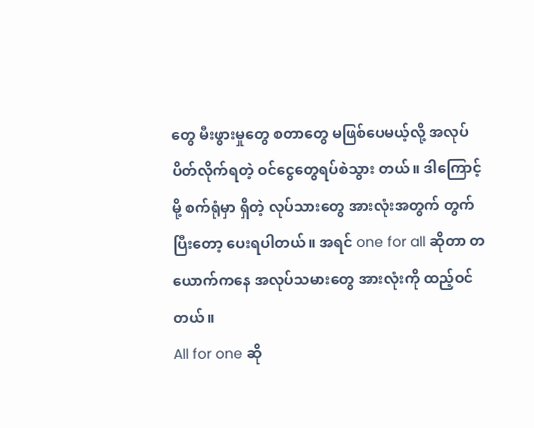တွေ မီးဖွားမှုတွေ စတာတွေ မဖြစ်ပေမယ့်လို့ အလုပ်ပိတ်လိုက်ရတဲ့ ဝင်ငွေတွေရပ်စဲသွား တယ်။ ဒါကြောင့်မို့ စက်ရုံမှာ ရှိတဲ့ လုပ်သားတွေ အားလုံးအတွက် တွက်ပြီးတော့ ပေးရပါတယ်။ အရင် one for all ဆိုတာ တယောက်ကနေ အလုပ်သမားတွေ အားလုံးကို ထည့်ဝင်တယ်။
All for one ဆို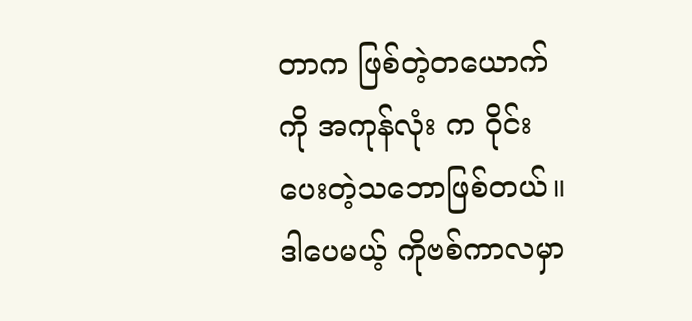တာက ဖြစ်တဲ့တယောက်ကို အကုန်လုံး က ဝိုင်းပေးတဲ့သဘောဖြစ်တယ်။ ဒါပေမယ့် ကိုဗစ်ကာလမှာ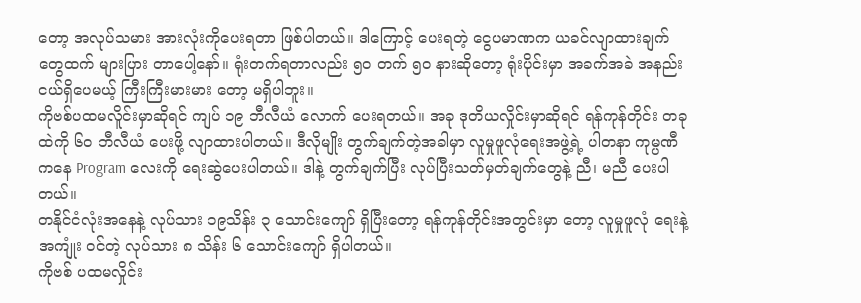တော့ အလုပ်သမား အားလုံးကိုပေးရတာ ဖြစ်ပါတယ်။ ဒါကြောင့် ပေးရတဲ့ ငွေပမာဏက ယခင်လျာထားချက်တွေထက် များပြား တာပေါ့နော်။ ရုံးတက်ရတာလည်း ၅၀ တက် ၅၀ နားဆိုတော့ ရုံးပိုင်းမှာ အခက်အခဲ အနည်းငယ်ရှိပေမယ့် ကြီးကြီးမားမား တော့ မရှိပါဘူး။
ကိုဗစ်ပထမလိူင်းမှာဆိုရင် ကျပ် ၁၉ ဘီလီယံ လောက် ပေးရတယ်။ အခု ဒုတိယလှိုင်းမှာဆိုရင် ရန်ကုန်တိုင်း တခုထဲကို ၆၀ ဘီလီယံ ပေးဖို့ လျာထားပါတယ်။ ဒီလိုမျိုး တွက်ချက်တဲ့အခါမှာ လူမှုဖူလုံရေးအဖွဲ့ရဲ့ ပါတနာ ကုမ္ပဏီကနေ Program လေးကို ရေးဆွဲပေးပါတယ်။ ဒါနဲ့ တွက်ချက်ပြီး လုပ်ပြီးသတ်မှတ်ချက်တွေနဲ့ ညီ၊ မညီ ပေးပါတယ်။
တနိုင်ငံလုံးအနေနဲ့ လုပ်သား ၁၉သိန်း ၃ သောင်းကျော် ရှိပြီးတော့ ရန်ကုန်တိုင်းအတွင်းမှာ တော့ လူမှုဖူလုံ ရေးနဲ့ အကျုံး ဝင်တဲ့ လုပ်သား ၈ သိန်း ၆ သောင်းကျော် ရှိပါတယ်။
ကိုဗစ် ပထမလှိုင်း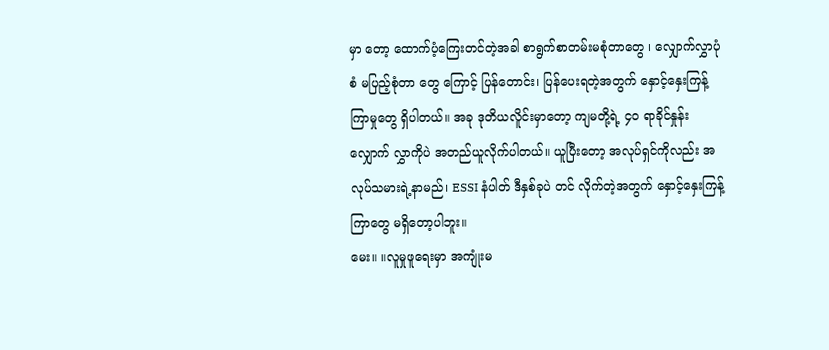မှာ တော့ ထောက်ပံ့ကြေးတင်တဲ့အခါ စာရွက်စာတမ်းမစုံတာတွေ ၊ လျှောက်လွှာပုံစံ မပြည့်စုံတာ တွေ ကြောင့် ပြန်တောင်း၊ ပြန်ပေးရတဲ့အတွက် နှောင့်နှေးကြန့်ကြာမှုတွေ ရှိပါတယ်။ အခု ဒုတိယလိူင်းမှာတော့ ကျမတို့ရဲ့ ၄၀ ရာခိုင်နှုန်း လျှောက် လွှာကိုပဲ အတည်ယူလိုက်ပါတယ်။ ယူပြီးတော့ အလုပ်ရှင်ကိုလည်း အလုပ်သမားရဲ့နာမည်၊ ESSI နံပါတ် ဒီနှစ်ခုပဲ တင် လိုက်တဲ့အတွက် နှောင့်နှေးကြန့်ကြာတွေ မရှိတော့ပါဘူး။
မေး။ ။လူမှုဖူရေးမှာ အကျုံးမ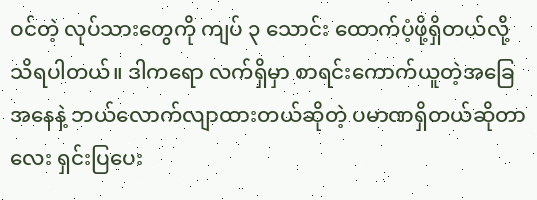ဝင်တဲ့ လုပ်သားတွေကို ကျပ် ၃ သောင်း ထောက်ပံ့ဖို့ရှိတယ်လို့ သိရပါတယ်။ ဒါကရော လက်ရှိမှာ စာရင်းကောက်ယူတဲ့အခြေအနေနဲ့ ဘယ်လောက်လျာထားတယ်ဆိုတဲ့ ပမာဏရှိတယ်ဆိုတာလေး ရှင်းပြပေး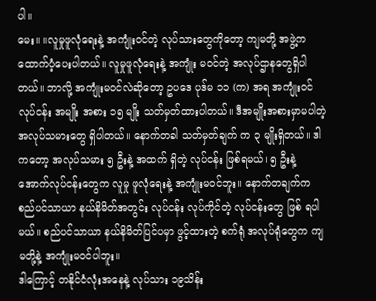ပါ။
မေး။ ။လူမှုဖူလုံရေးနဲ့ အကျုံးဝင်တဲ့ လုပ်သားတွေကိုတော့ ကျမတို့ အဖွဲ့က ထောက်ပံ့ပေးပါတယ်။ လူမှုဖူလုံရေးနဲ့ အကျုံး မဝင်တဲ့ အလုပ်ဌာနတွေရှိပါတယ်။ ဘာလို့ အကျုံးမဝင်လဲဆိုတော့ ဥပဒေ ပုဒ်မ ၁၁ (က) အရ အကျုံးဝင် လုပ်ငန်း အမျိုး အစား ၁၅ မျိုး သတ်မှတ်ထားပါတယ်။ ဒီအမျိုးအစားမှာမပါတဲ့ အလုပ်သမားတွေ ရှိပါတယ်။ နောက်တခါ သတ်မှတ်ချက် က ၃ မျိုးရှိတယ်။ ဒါကတော့ အလုပ်သမား ၅ ဦးနဲ့ အထက် ရှိတဲ့ လုပ်ငန်း ဖြစ်ရမယ်၊ ၅ ဦးနဲ့ အောက်လုပ်ငန်းတွေက လူမှု ဖူလုံရေးနဲ့ အကျုံးမဝင်ဘူး။ နောက်တချက်က စည်ပင်သာယာ နယ်နိမိတ်အတွင်း လုပ်ငန်း လုပ်ကိုင်တဲ့ လုပ်ငန်းတွေ ဖြစ် ရပါမယ်။ စည်ပင်သာယာ နယ်နိမိတ်ပြင်ပမှာ ဖွင့်ထားတဲ့ စက်ရုံ အလုပ်ရုံတွေက ကျမတို့နဲ့ အကျုံးမဝင်ပါဘူး။
ဒါကြောင့် တနိုင်ငံလုံးအနေနဲ့ လုပ်သား ၁၉သိန်း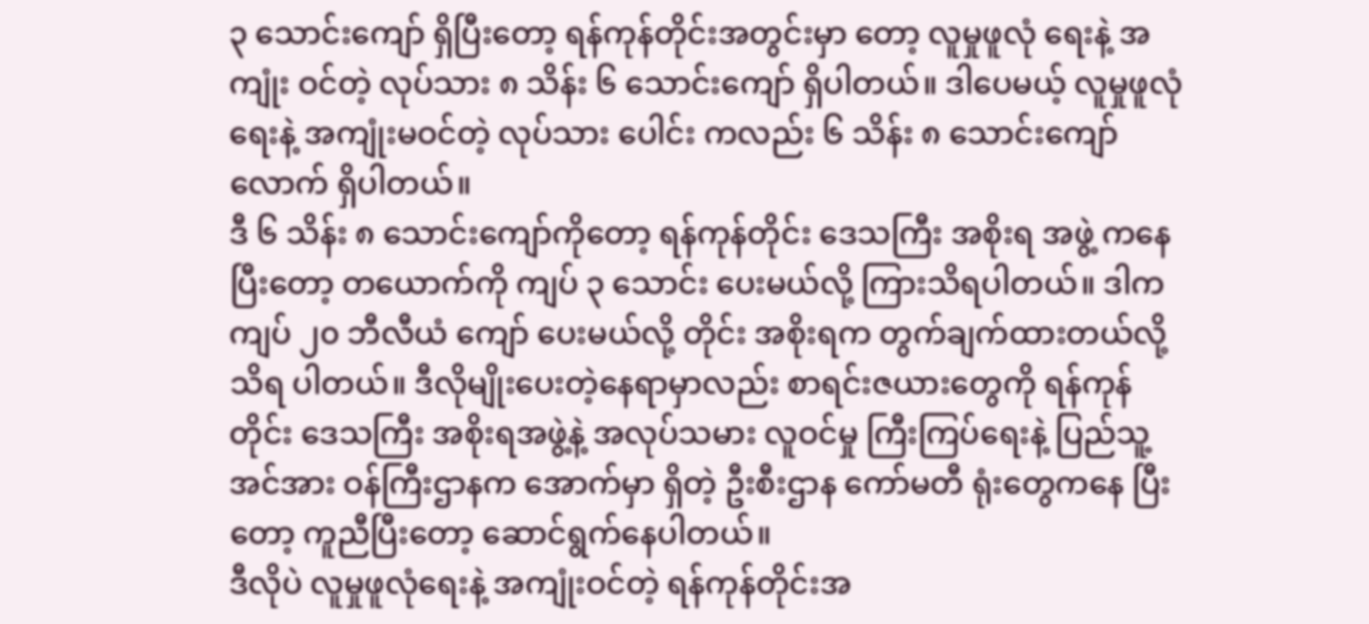၃ သောင်းကျော် ရှိပြီးတော့ ရန်ကုန်တိုင်းအတွင်းမှာ တော့ လူမှုဖူလုံ ရေးနဲ့ အကျုံး ဝင်တဲ့ လုပ်သား ၈ သိန်း ၆ သောင်းကျော် ရှိပါတယ်။ ဒါပေမယ့် လူမှုဖူလုံရေးနဲ့ အကျုံးမဝင်တဲ့ လုပ်သား ပေါင်း ကလည်း ၆ သိန်း ၈ သောင်းကျော်လောက် ရှိပါတယ်။
ဒီ ၆ သိန်း ၈ သောင်းကျော်ကိုတော့ ရန်ကုန်တိုင်း ဒေသကြီး အစိုးရ အဖွဲ့ ကနေပြီးတော့ တယောက်ကို ကျပ် ၃ သောင်း ပေးမယ်လို့ ကြားသိရပါတယ်။ ဒါက ကျပ် ၂၀ ဘီလီယံ ကျော် ပေးမယ်လို့ တိုင်း အစိုးရက တွက်ချက်ထားတယ်လို့ သိရ ပါတယ်။ ဒီလိုမျိုးပေးတဲ့နေရာမှာလည်း စာရင်းဇယားတွေကို ရန်ကုန်တိုင်း ဒေသကြီး အစိုးရအဖွဲ့နဲ့ အလုပ်သမား လူဝင်မှု ကြီးကြပ်ရေးနဲ့ ပြည်သူ့အင်အား ဝန်ကြီးဌာနက အောက်မှာ ရှိတဲ့ ဦးစီးဌာန ကော်မတီ ရုံးတွေကနေ ပြီးတော့ ကူညီပြီးတော့ ဆောင်ရွက်နေပါတယ်။
ဒီလိုပဲ လူမှုဖူလုံရေးနဲ့ အကျုံးဝင်တဲ့ ရန်ကုန်တိုင်းအ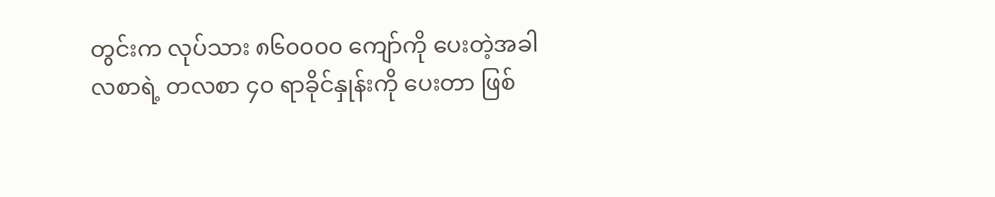တွင်းက လုပ်သား ၈၆၀၀၀၀ ကျော်ကို ပေးတဲ့အခါ လစာရဲ့ တလစာ ၄၀ ရာခိုင်နှုန်းကို ပေးတာ ဖြစ်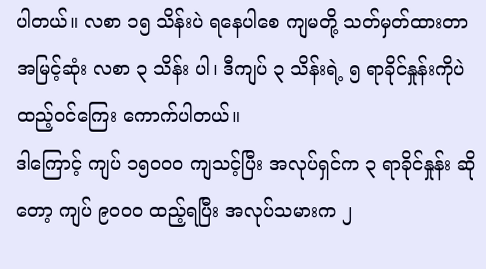ပါတယ်။ လစာ ၁၅ သိန်းပဲ ရနေပါစေ ကျမတို့ သတ်မှတ်ထားတာ အမြင့်ဆုံး လစာ ၃ သိန်း ပါ၊ ဒီကျပ် ၃ သိန်းရဲ့ ၅ ရာခိုင်နှုန်းကိုပဲ ထည့်ဝင်ကြေး ကောက်ပါတယ်။
ဒါကြောင့် ကျပ် ၁၅၀၀၀ ကျသင့်ပြီး အလုပ်ရှင်က ၃ ရာခိုင်နှုန်း ဆိုတော့ ကျပ် ၉၀၀၀ ထည့်ရပြီး အလုပ်သမားက ၂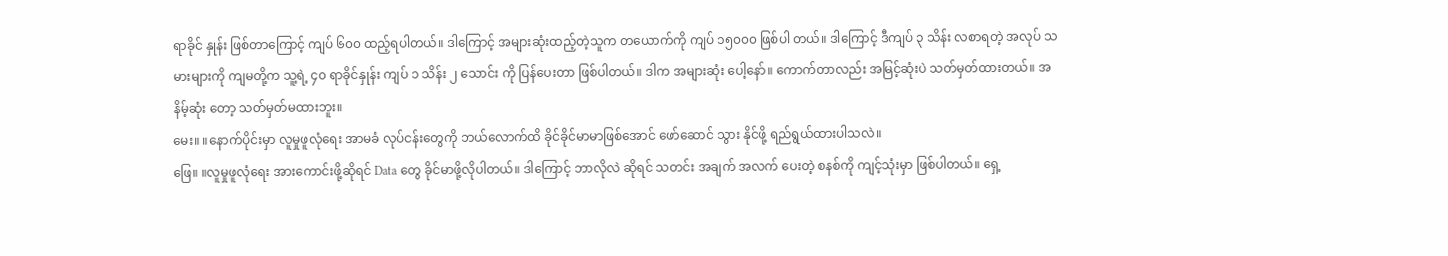ရာခိုင် နှုန်း ဖြစ်တာကြောင့် ကျပ် ၆၀၀ ထည့်ရပါတယ်။ ဒါကြောင့် အများဆုံးထည့်တဲ့သူက တယောက်ကို ကျပ် ၁၅၀၀၀ ဖြစ်ပါ တယ်။ ဒါကြောင့် ဒီကျပ် ၃ သိန်း လစာရတဲ့ အလုပ် သမားများကို ကျမတို့က သူ့ရဲ့ ၄၀ ရာခိုင်နှုန်း ကျပ် ၁ သိန်း ၂ သောင်း ကို ပြန်ပေးတာ ဖြစ်ပါတယ်။ ဒါက အများဆုံး ပေါ့နော်။ ကောက်တာလည်း အမြင့်ဆုံးပဲ သတ်မှတ်ထားတယ်။ အနိမ့်ဆုံး တော့ သတ်မှတ်မထားဘူး။
မေး။ ။နောက်ပိုင်းမှာ လူမှုဖူလုံရေး အာမခံ လုပ်ငန်းတွေကို ဘယ်လောက်ထိ ခိုင်ခိုင်မာမာဖြစ်အောင် ဖော်ဆောင် သွား နိုင်ဖို့ ရည်ရွယ်ထားပါသလဲ။
ဖြေ။ ။လူမှုဖူလုံရေး အားကောင်းဖို့ဆိုရင် Data တွေ ခိုင်မာဖို့လိုပါတယ်။ ဒါကြောင့် ဘာလိုလဲ ဆိုရင် သတင်း အချက် အလက် ပေးတဲ့ စနစ်ကို ကျင့်သုံးမှာ ဖြစ်ပါတယ်။ ရှေ့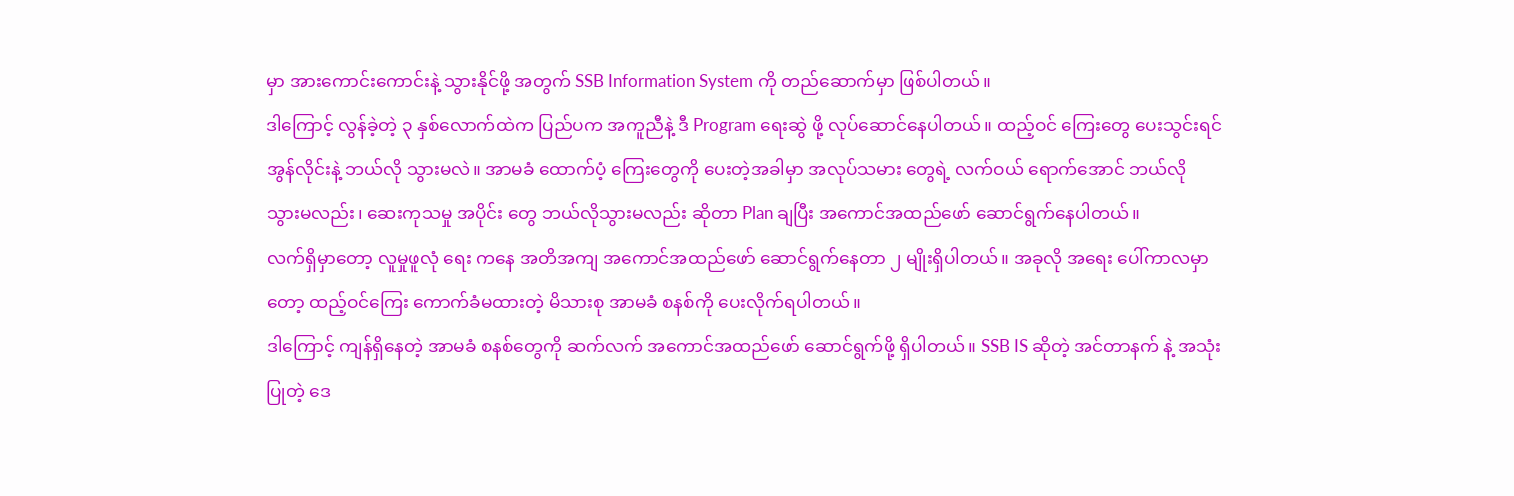မှာ အားကောင်းကောင်းနဲ့ သွားနိုင်ဖို့ အတွက် SSB Information System ကို တည်ဆောက်မှာ ဖြစ်ပါတယ်။
ဒါကြောင့် လွန်ခဲ့တဲ့ ၃ နှစ်လောက်ထဲက ပြည်ပက အကူညီနဲ့ ဒီ Program ရေးဆွဲ ဖို့ လုပ်ဆောင်နေပါတယ်။ ထည့်ဝင် ကြေးတွေ ပေးသွင်းရင် အွန်လိုင်းနဲ့ ဘယ်လို သွားမလဲ။ အာမခံ ထောက်ပံ့ ကြေးတွေကို ပေးတဲ့အခါမှာ အလုပ်သမား တွေရဲ့ လက်ဝယ် ရောက်အောင် ဘယ်လို သွားမလည်း၊ ဆေးကုသမှု အပိုင်း တွေ ဘယ်လိုသွားမလည်း ဆိုတာ Plan ချပြီး အကောင်အထည်ဖော် ဆောင်ရွက်နေပါတယ်။
လက်ရှိမှာတော့ လူမှုဖူလုံ ရေး ကနေ အတိအကျ အကောင်အထည်ဖော် ဆောင်ရွက်နေတာ ၂ မျိုးရှိပါတယ်။ အခုလို အရေး ပေါ်ကာလမှာတော့ ထည့်ဝင်ကြေး ကောက်ခံမထားတဲ့ မိသားစု အာမခံ စနစ်ကို ပေးလိုက်ရပါတယ်။
ဒါကြောင့် ကျန်ရှိနေတဲ့ အာမခံ စနစ်တွေကို ဆက်လက် အကောင်အထည်ဖော် ဆောင်ရွက်ဖို့ ရှိပါတယ်။ SSB IS ဆိုတဲ့ အင်တာနက် နဲ့ အသုံးပြုတဲ့ ဒေ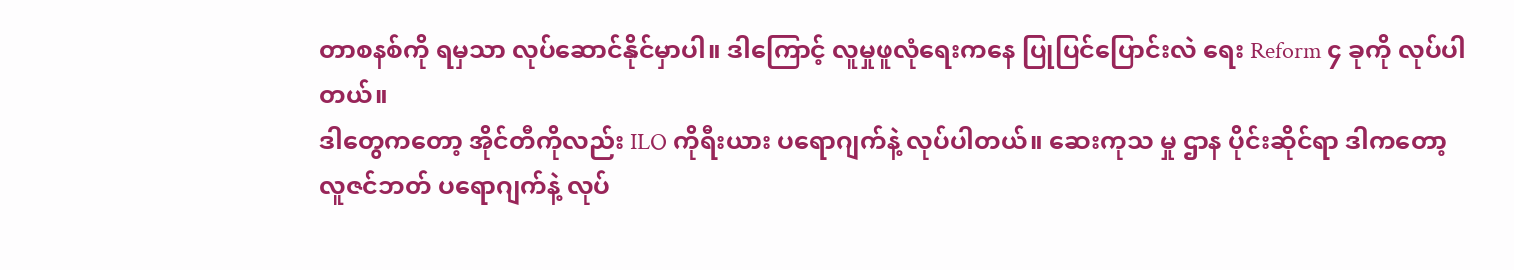တာစနစ်ကို ရမှသာ လုပ်ဆောင်နိုင်မှာပါ။ ဒါကြောင့် လူမှုဖူလုံရေးကနေ ပြုပြင်ပြောင်းလဲ ရေး Reform ၄ ခုကို လုပ်ပါတယ်။
ဒါတွေကတော့ အိုင်တီကိုလည်း ILO ကိုရီးယား ပရောဂျက်နဲ့ လုပ်ပါတယ်။ ဆေးကုသ မှု ဌာန ပိုင်းဆိုင်ရာ ဒါကတော့ လူဇင်ဘတ် ပရောဂျက်နဲ့ လုပ်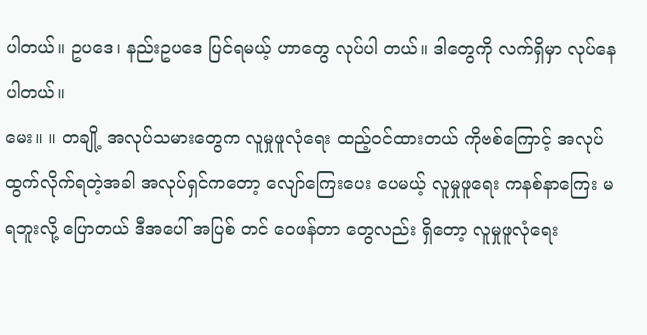ပါတယ်။ ဥပဒေ၊ နည်းဥပဒေ ပြင်ရမယ့် ဟာတွေ လုပ်ပါ တယ်။ ဒါတွေကို လက်ရှိမှာ လုပ်နေပါတယ်။
မေး။ ။ တချို့ အလုပ်သမားတွေက လူမှုဖူလုံရေး ထည့်ဝင်ထားတယ် ကိုဗစ်ကြောင့် အလုပ်ထွက်လိုက်ရတဲ့အခါ အလုပ်ရှင်ကတော့ လျော်ကြေးပေး ပေမယ့် လူမှုဖူရေး ကနစ်နာကြေး မရဘူးလို့ ပြောတယ် ဒီအပေါ် အပြစ် တင် ဝေဖန်တာ တွေလည်း ရှိတော့ လူမှုဖူလုံရေး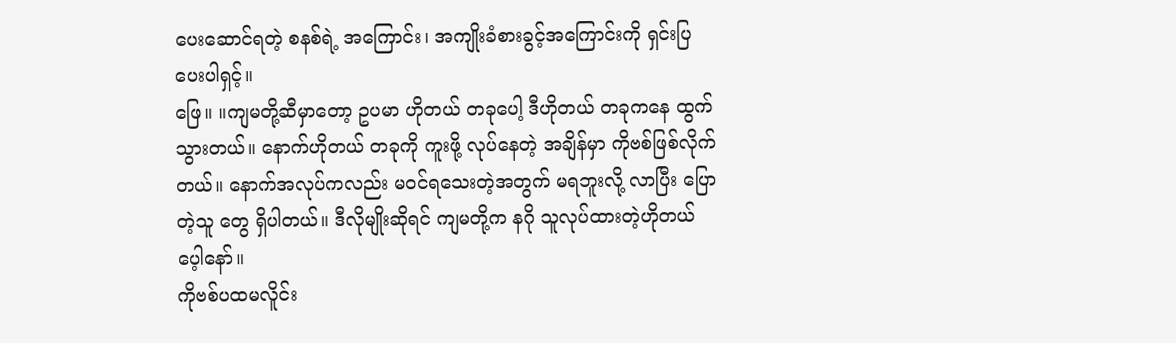ပေးဆောင်ရတဲ့ စနစ်ရဲ့ အကြောင်း၊ အကျိုးခံစားခွင့်အကြောင်းကို ရှင်းပြပေးပါရှင့်။
ဖြေ။ ။ကျမတို့ဆီမှာတော့ ဥပမာ ဟိုတယ် တခုပေါ့ ဒီဟိုတယ် တခုကနေ ထွက်သွားတယ်။ နောက်ဟိုတယ် တခုကို ကူးဖို့ လုပ်နေတဲ့ အချိန်မှာ ကိုဗစ်ဖြစ်လိုက်တယ်။ နောက်အလုပ်ကလည်း မဝင်ရသေးတဲ့အတွက် မရဘူးလို့ လာပြီး ပြောတဲ့သူ တွေ ရှိပါတယ်။ ဒီလိုမျိုးဆိုရင် ကျမတို့က နဂို သူလုပ်ထားတဲ့ဟိုတယ်ပေ့ါနော်။
ကိုဗစ်ပထမလိူင်း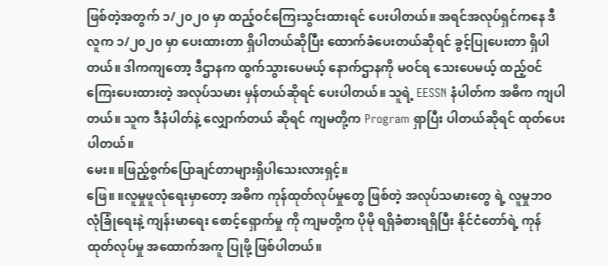ဖြစ်တဲ့အတွက် ၁/၂၀၂၀ မှာ ထည့်ဝင်ကြေးသွင်းထားရင် ပေးပါတယ်။ အရင်အလုပ်ရှင်ကနေ ဒီလူက ၁/၂၀၂၀ မှာ ပေးထားတာ ရှိပါတယ်ဆိုပြီး ထောက်ခံပေးတယ်ဆိုရင် ခွင့်ပြုပေးတာ ရှိပါတယ်။ ဒါကကျတော့ ဒီဌာနက ထွက်သွားပေမယ့် နောက်ဌာနကို မဝင်ရ သေးပေမယ့် ထည့်ဝင်ကြေးပေးထားတဲ့ အလုပ်သမား မှန်တယ်ဆိုရင် ပေးပါတယ်။ သူရဲ့ EESSN နံပါတ်က အဓိက ကျပါတယ်။ သူက ဒီနံပါတ်နဲ့ လျှောက်တယ် ဆိုရင် ကျမတို့က Program ရှာပြီး ပါတယ်ဆိုရင် ထုတ်ပေးပါတယ်။
မေး။ ။ဖြည့်စွက်ပြောချင်တာများရှိပါသေးလားရှင့်။
ဖြေ။ ။လူမှုဖူလုံရေးမှာတော့ အဓိက ကုန်ထုတ်လုပ်မှုတွေ ဖြစ်တဲ့ အလုပ်သမားတွေ ရဲ့ လူမှုဘဝ လုံခြုံရေးနဲ့ ကျန်းမာရေး စောင့်ရှောက်မှု ကို ကျမတို့က ပိုမို ရရှိခံစားရရှိပြီး နိုင်ငံတော်ရဲ့ ကုန်ထုတ်လုပ်မှု အထောက်အကူ ပြုဖို့ ဖြစ်ပါတယ်။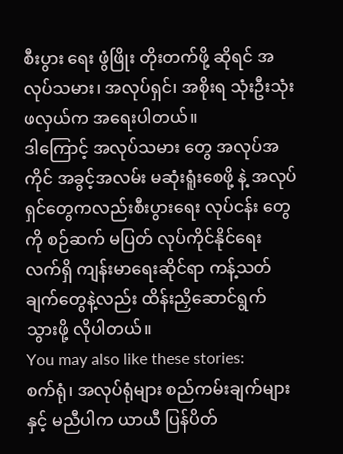စီးပွား ရေး ဖွံဖြိုး တိုးတက်ဖို့ ဆိုရင် အလုပ်သမား၊ အလုပ်ရှင်၊ အစိုးရ သုံးဦးသုံးဖလှယ်က အရေးပါတယ်။
ဒါကြောင့် အလုပ်သမား တွေ အလုပ်အကိုင် အခွင့်အလမ်း မဆုံးရူံးစေဖို့ နဲ့ အလုပ်ရှင်တွေကလည်းစီးပွားရေး လုပ်ငန်း တွေကို စဉ်ဆက် မပြတ် လုပ်ကိုင်နိုင်ရေး လက်ရှိ ကျန်းမာရေးဆိုင်ရာ ကန့်သတ်ချက်တွေနဲ့လည်း ထိန်းညှိဆောင်ရွက် သွားဖို့ လိုပါတယ်။
You may also like these stories:
စက်ရုံ၊ အလုပ်ရုံများ စည်ကမ်းချက်များနှင့် မညီပါက ယာယီ ပြန်ပိတ်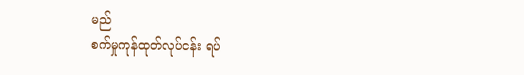မည်
စက်မှုကုန်ထုတ်လုပ်ငန်း ရပ်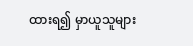ထားရ၍ မှာယူသူများ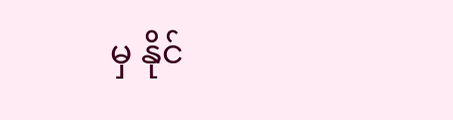မှ နိုင်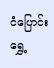ငံပြောင်းရွှေ့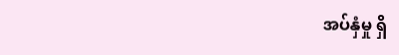အပ်နှံမှု ရှိ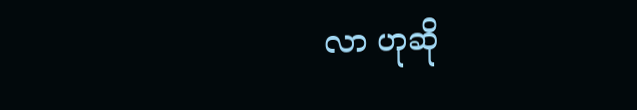လာ ဟုဆို